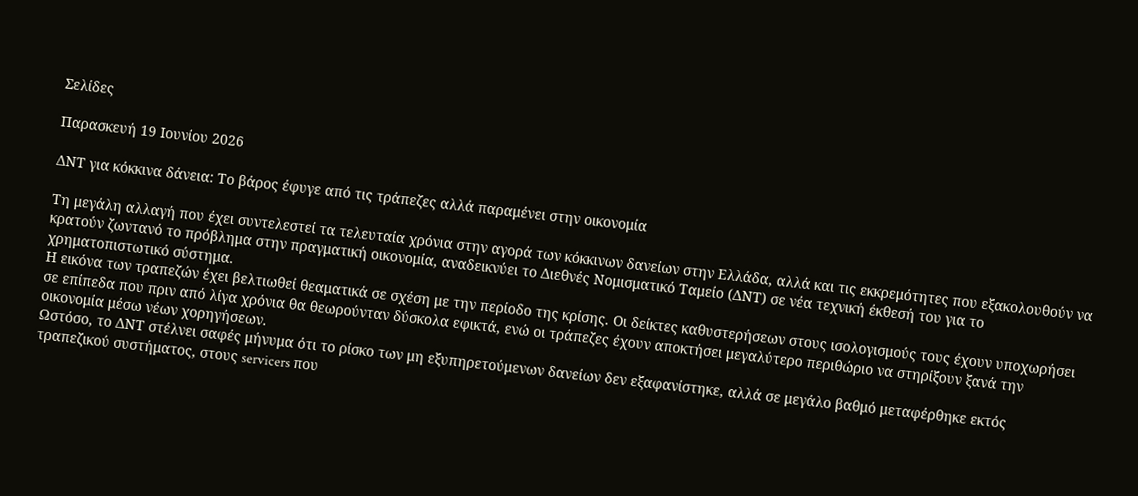Σελίδες

Παρασκευή 19 Ιουνίου 2026

ΔΝΤ για κόκκινα δάνεια: Το βάρος έφυγε από τις τράπεζες αλλά παραμένει στην οικονομία

Τη μεγάλη αλλαγή που έχει συντελεστεί τα τελευταία χρόνια στην αγορά των κόκκινων δανείων στην Ελλάδα, αλλά και τις εκκρεμότητες που εξακολουθούν να κρατούν ζωντανό το πρόβλημα στην πραγματική οικονομία, αναδεικνύει το Διεθνές Νομισματικό Ταμείο (ΔΝΤ) σε νέα τεχνική έκθεσή του για το χρηματοπιστωτικό σύστημα.
Η εικόνα των τραπεζών έχει βελτιωθεί θεαματικά σε σχέση με την περίοδο της κρίσης. Οι δείκτες καθυστερήσεων στους ισολογισμούς τους έχουν υποχωρήσει σε επίπεδα που πριν από λίγα χρόνια θα θεωρούνταν δύσκολα εφικτά, ενώ οι τράπεζες έχουν αποκτήσει μεγαλύτερο περιθώριο να στηρίξουν ξανά την οικονομία μέσω νέων χορηγήσεων.
Ωστόσο, το ΔΝΤ στέλνει σαφές μήνυμα ότι το ρίσκο των μη εξυπηρετούμενων δανείων δεν εξαφανίστηκε, αλλά σε μεγάλο βαθμό μεταφέρθηκε εκτός τραπεζικού συστήματος, στους servicers που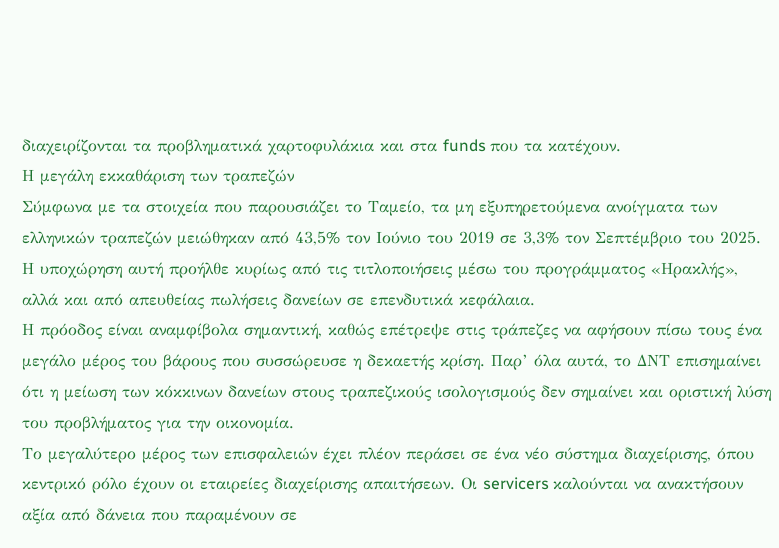διαχειρίζονται τα προβληματικά χαρτοφυλάκια και στα funds που τα κατέχουν.
Η μεγάλη εκκαθάριση των τραπεζών
Σύμφωνα με τα στοιχεία που παρουσιάζει το Ταμείο, τα μη εξυπηρετούμενα ανοίγματα των ελληνικών τραπεζών μειώθηκαν από 43,5% τον Ιούνιο του 2019 σε 3,3% τον Σεπτέμβριο του 2025. Η υποχώρηση αυτή προήλθε κυρίως από τις τιτλοποιήσεις μέσω του προγράμματος «Ηρακλής», αλλά και από απευθείας πωλήσεις δανείων σε επενδυτικά κεφάλαια.
Η πρόοδος είναι αναμφίβολα σημαντική, καθώς επέτρεψε στις τράπεζες να αφήσουν πίσω τους ένα μεγάλο μέρος του βάρους που συσσώρευσε η δεκαετής κρίση. Παρ’ όλα αυτά, το ΔΝΤ επισημαίνει ότι η μείωση των κόκκινων δανείων στους τραπεζικούς ισολογισμούς δεν σημαίνει και οριστική λύση του προβλήματος για την οικονομία.
Το μεγαλύτερο μέρος των επισφαλειών έχει πλέον περάσει σε ένα νέο σύστημα διαχείρισης, όπου κεντρικό ρόλο έχουν οι εταιρείες διαχείρισης απαιτήσεων. Οι servicers καλούνται να ανακτήσουν αξία από δάνεια που παραμένουν σε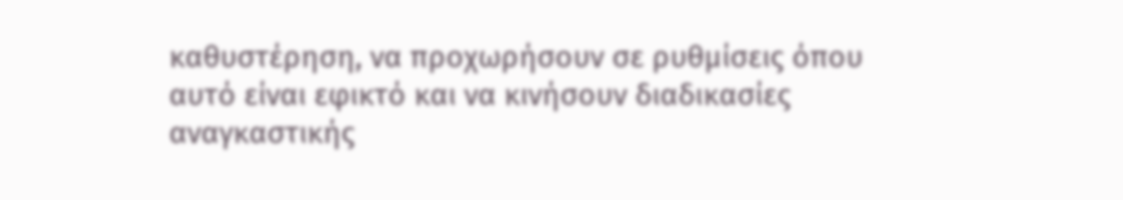καθυστέρηση, να προχωρήσουν σε ρυθμίσεις όπου αυτό είναι εφικτό και να κινήσουν διαδικασίες αναγκαστικής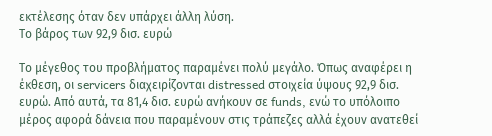εκτέλεσης όταν δεν υπάρχει άλλη λύση.
Το βάρος των 92,9 δισ. ευρώ

Το μέγεθος του προβλήματος παραμένει πολύ μεγάλο. Όπως αναφέρει η έκθεση, οι servicers διαχειρίζονται distressed στοιχεία ύψους 92,9 δισ. ευρώ. Από αυτά, τα 81,4 δισ. ευρώ ανήκουν σε funds, ενώ το υπόλοιπο μέρος αφορά δάνεια που παραμένουν στις τράπεζες αλλά έχουν ανατεθεί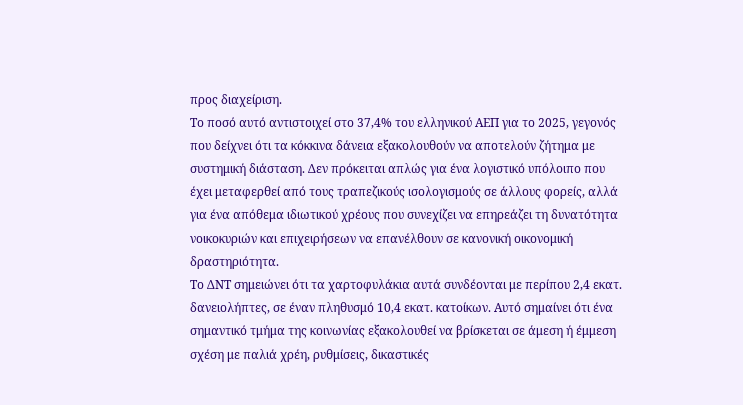προς διαχείριση.
Το ποσό αυτό αντιστοιχεί στο 37,4% του ελληνικού ΑΕΠ για το 2025, γεγονός που δείχνει ότι τα κόκκινα δάνεια εξακολουθούν να αποτελούν ζήτημα με συστημική διάσταση. Δεν πρόκειται απλώς για ένα λογιστικό υπόλοιπο που έχει μεταφερθεί από τους τραπεζικούς ισολογισμούς σε άλλους φορείς, αλλά για ένα απόθεμα ιδιωτικού χρέους που συνεχίζει να επηρεάζει τη δυνατότητα νοικοκυριών και επιχειρήσεων να επανέλθουν σε κανονική οικονομική δραστηριότητα.
Το ΔΝΤ σημειώνει ότι τα χαρτοφυλάκια αυτά συνδέονται με περίπου 2,4 εκατ. δανειολήπτες, σε έναν πληθυσμό 10,4 εκατ. κατοίκων. Αυτό σημαίνει ότι ένα σημαντικό τμήμα της κοινωνίας εξακολουθεί να βρίσκεται σε άμεση ή έμμεση σχέση με παλιά χρέη, ρυθμίσεις, δικαστικές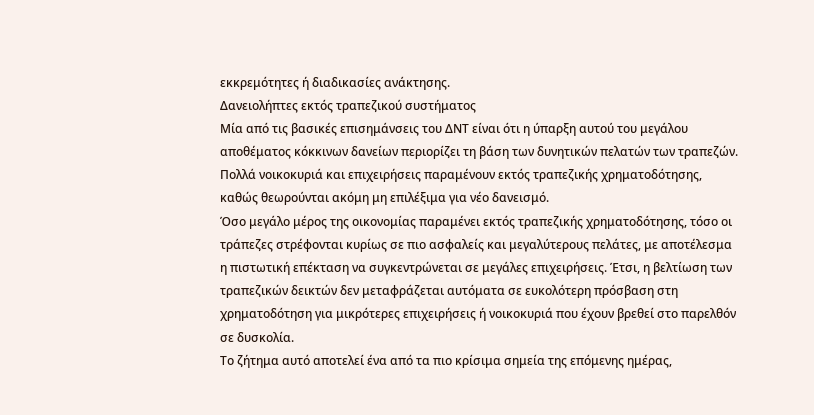εκκρεμότητες ή διαδικασίες ανάκτησης.
Δανειολήπτες εκτός τραπεζικού συστήματος
Μία από τις βασικές επισημάνσεις του ΔΝΤ είναι ότι η ύπαρξη αυτού του μεγάλου αποθέματος κόκκινων δανείων περιορίζει τη βάση των δυνητικών πελατών των τραπεζών. Πολλά νοικοκυριά και επιχειρήσεις παραμένουν εκτός τραπεζικής χρηματοδότησης, καθώς θεωρούνται ακόμη μη επιλέξιμα για νέο δανεισμό.
Όσο μεγάλο μέρος της οικονομίας παραμένει εκτός τραπεζικής χρηματοδότησης, τόσο οι τράπεζες στρέφονται κυρίως σε πιο ασφαλείς και μεγαλύτερους πελάτες, με αποτέλεσμα η πιστωτική επέκταση να συγκεντρώνεται σε μεγάλες επιχειρήσεις. Έτσι, η βελτίωση των τραπεζικών δεικτών δεν μεταφράζεται αυτόματα σε ευκολότερη πρόσβαση στη χρηματοδότηση για μικρότερες επιχειρήσεις ή νοικοκυριά που έχουν βρεθεί στο παρελθόν σε δυσκολία.
Το ζήτημα αυτό αποτελεί ένα από τα πιο κρίσιμα σημεία της επόμενης ημέρας,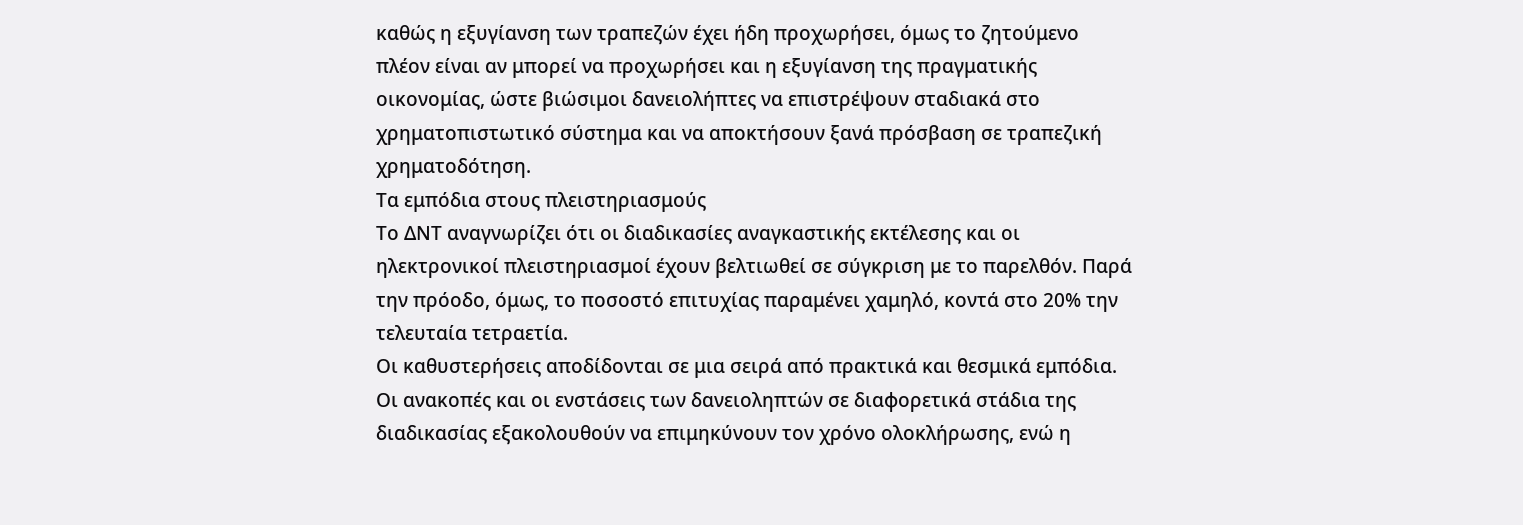καθώς η εξυγίανση των τραπεζών έχει ήδη προχωρήσει, όμως το ζητούμενο πλέον είναι αν μπορεί να προχωρήσει και η εξυγίανση της πραγματικής οικονομίας, ώστε βιώσιμοι δανειολήπτες να επιστρέψουν σταδιακά στο χρηματοπιστωτικό σύστημα και να αποκτήσουν ξανά πρόσβαση σε τραπεζική χρηματοδότηση.
Τα εμπόδια στους πλειστηριασμούς
Το ΔΝΤ αναγνωρίζει ότι οι διαδικασίες αναγκαστικής εκτέλεσης και οι ηλεκτρονικοί πλειστηριασμοί έχουν βελτιωθεί σε σύγκριση με το παρελθόν. Παρά την πρόοδο, όμως, το ποσοστό επιτυχίας παραμένει χαμηλό, κοντά στο 20% την τελευταία τετραετία.
Οι καθυστερήσεις αποδίδονται σε μια σειρά από πρακτικά και θεσμικά εμπόδια. Οι ανακοπές και οι ενστάσεις των δανειοληπτών σε διαφορετικά στάδια της διαδικασίας εξακολουθούν να επιμηκύνουν τον χρόνο ολοκλήρωσης, ενώ η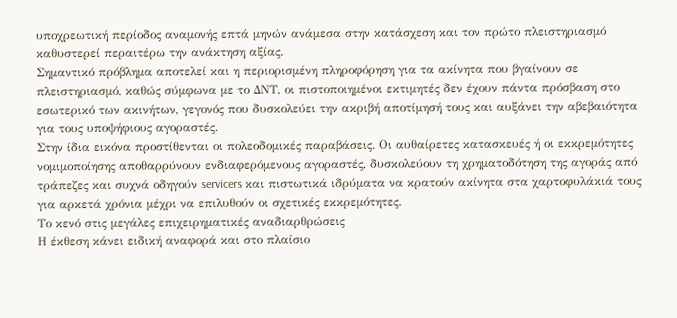υποχρεωτική περίοδος αναμονής επτά μηνών ανάμεσα στην κατάσχεση και τον πρώτο πλειστηριασμό καθυστερεί περαιτέρω την ανάκτηση αξίας.
Σημαντικό πρόβλημα αποτελεί και η περιορισμένη πληροφόρηση για τα ακίνητα που βγαίνουν σε πλειστηριασμό, καθώς σύμφωνα με το ΔΝΤ, οι πιστοποιημένοι εκτιμητές δεν έχουν πάντα πρόσβαση στο εσωτερικό των ακινήτων, γεγονός που δυσκολεύει την ακριβή αποτίμησή τους και αυξάνει την αβεβαιότητα για τους υποψήφιους αγοραστές.
Στην ίδια εικόνα προστίθενται οι πολεοδομικές παραβάσεις. Οι αυθαίρετες κατασκευές ή οι εκκρεμότητες νομιμοποίησης αποθαρρύνουν ενδιαφερόμενους αγοραστές, δυσκολεύουν τη χρηματοδότηση της αγοράς από τράπεζες και συχνά οδηγούν servicers και πιστωτικά ιδρύματα να κρατούν ακίνητα στα χαρτοφυλάκιά τους για αρκετά χρόνια μέχρι να επιλυθούν οι σχετικές εκκρεμότητες.
Το κενό στις μεγάλες επιχειρηματικές αναδιαρθρώσεις
Η έκθεση κάνει ειδική αναφορά και στο πλαίσιο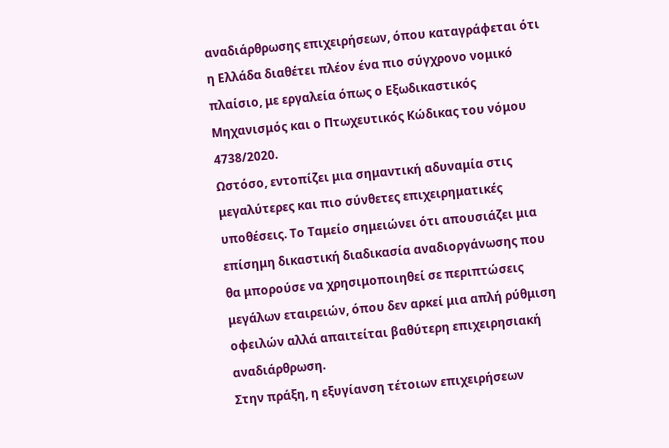αναδιάρθρωσης επιχειρήσεων, όπου καταγράφεται ότι η Ελλάδα διαθέτει πλέον ένα πιο σύγχρονο νομικό πλαίσιο, με εργαλεία όπως ο Εξωδικαστικός Μηχανισμός και ο Πτωχευτικός Κώδικας του νόμου 4738/2020.
Ωστόσο, εντοπίζει μια σημαντική αδυναμία στις μεγαλύτερες και πιο σύνθετες επιχειρηματικές υποθέσεις. Το Ταμείο σημειώνει ότι απουσιάζει μια επίσημη δικαστική διαδικασία αναδιοργάνωσης που θα μπορούσε να χρησιμοποιηθεί σε περιπτώσεις μεγάλων εταιρειών, όπου δεν αρκεί μια απλή ρύθμιση οφειλών αλλά απαιτείται βαθύτερη επιχειρησιακή αναδιάρθρωση.
Στην πράξη, η εξυγίανση τέτοιων επιχειρήσεων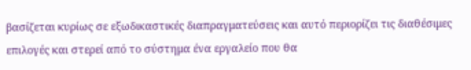βασίζεται κυρίως σε εξωδικαστικές διαπραγματεύσεις και αυτό περιορίζει τις διαθέσιμες επιλογές και στερεί από το σύστημα ένα εργαλείο που θα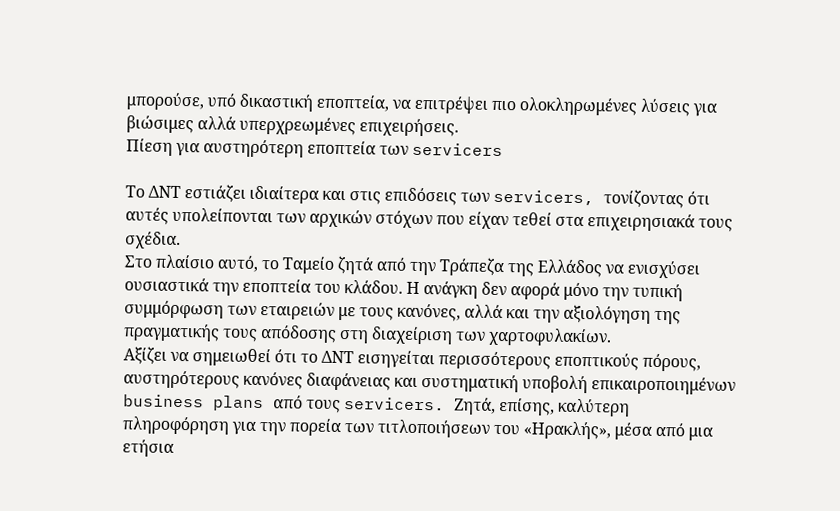μπορούσε, υπό δικαστική εποπτεία, να επιτρέψει πιο ολοκληρωμένες λύσεις για βιώσιμες αλλά υπερχρεωμένες επιχειρήσεις.
Πίεση για αυστηρότερη εποπτεία των servicers

Το ΔΝΤ εστιάζει ιδιαίτερα και στις επιδόσεις των servicers, τονίζοντας ότι αυτές υπολείπονται των αρχικών στόχων που είχαν τεθεί στα επιχειρησιακά τους σχέδια.
Στο πλαίσιο αυτό, το Ταμείο ζητά από την Τράπεζα της Ελλάδος να ενισχύσει ουσιαστικά την εποπτεία του κλάδου. Η ανάγκη δεν αφορά μόνο την τυπική συμμόρφωση των εταιρειών με τους κανόνες, αλλά και την αξιολόγηση της πραγματικής τους απόδοσης στη διαχείριση των χαρτοφυλακίων.
Αξίζει να σημειωθεί ότι το ΔΝΤ εισηγείται περισσότερους εποπτικούς πόρους, αυστηρότερους κανόνες διαφάνειας και συστηματική υποβολή επικαιροποιημένων business plans από τους servicers. Ζητά, επίσης, καλύτερη πληροφόρηση για την πορεία των τιτλοποιήσεων του «Ηρακλής», μέσα από μια ετήσια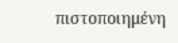πιστοποιημένη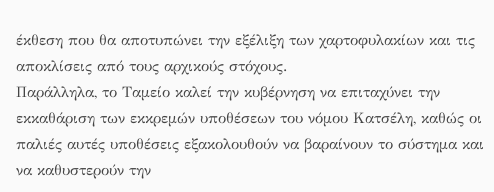έκθεση που θα αποτυπώνει την εξέλιξη των χαρτοφυλακίων και τις αποκλίσεις από τους αρχικούς στόχους.
Παράλληλα, το Ταμείο καλεί την κυβέρνηση να επιταχύνει την εκκαθάριση των εκκρεμών υποθέσεων του νόμου Κατσέλη, καθώς οι παλιές αυτές υποθέσεις εξακολουθούν να βαραίνουν το σύστημα και να καθυστερούν την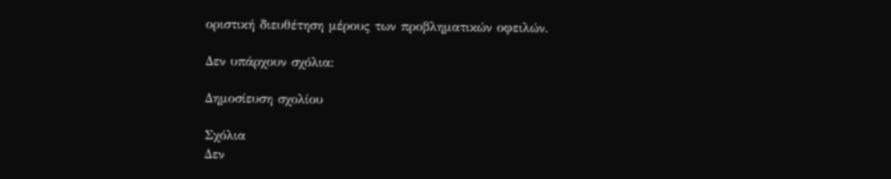οριστική διευθέτηση μέρους των προβληματικών οφειλών.

Δεν υπάρχουν σχόλια:

Δημοσίευση σχολίου

Σχόλια
Δεν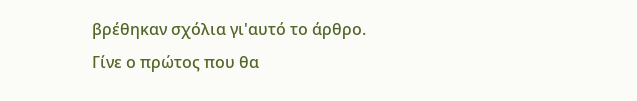βρέθηκαν σχόλια γι'αυτό το άρθρο.
Γίνε ο πρώτος που θα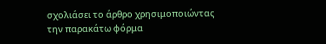σχολιάσει το άρθρο χρησιμοποιώντας την παρακάτω φόρμα